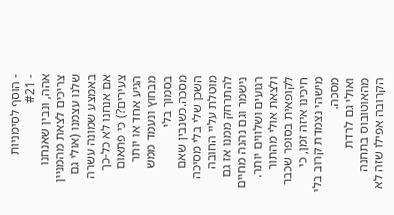- הוסף לסימניות
- #21
אהה, ונבין שאנחנו צריכים לצאת מהמניין שלנו עצמנו (אולי גם באמצע שמונה עשרה אם אנחנו לא כל-כך צעירים?) כי פתאום הגיע אחד או יותר מבחוץ ונעמד ממש בסמוך בלי מסכה.כשנבין שאם השכן שלי בלי מסיכה מוטלת עליי החובה להתרחק ממנו אז גם נישמר וגם נהנה מחיים רגועים ושלווים יותר.
ולצאת אולי מהתור לקופאית בסופר שכבר חיכינו איזה זמן, כי מישהי נצמדת קרוב בלי מסכה.
ואולי גם לרדת מהאוטובוס בתחנה הקרובה אפילו שזה לא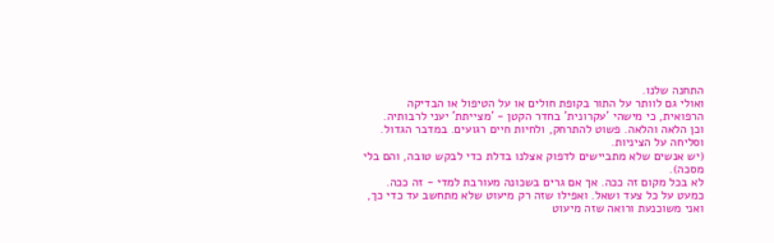התחנה שלנו.
ואולי גם לוותר על התור בקופת חולים או על הטיפול או הבדיקה הרפואית, כי מישהי 'עקרונית' בחדר הקטן - 'מצייתת' יעני לרבותיה.
וכן הלאה והלאה. פשוט להתרחק, ולחיות חיים רגועים. במדבר הגדול. וסליחה על הציניות.
(יש אנשים שלא מתביישים לדפוק אצלנו בדלת כדי לבקש טובה, והם בלי מסכה).
לא בכל מקום זה ככה. אך אם גרים בשכונה מעורבת למדי - זה ככה. כמעט על כל צעד ושאל. ואפילו שזה רק מיעוט שלא מתחשב עד כדי כך, ואני משוכנעת ורואה שזה מיעוט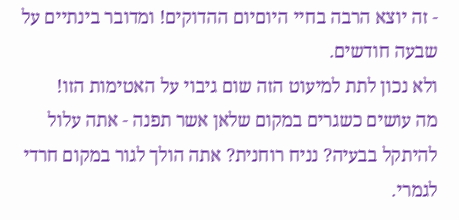- זה יוצא הרבה בחיי היוםיום ההדוקים! ומדובר בינתיים על שבעה חודשים.
ולא נכון לתת למיעוט הזה שום גיבוי על האטימות הזו!
מה עושים כשגרים במקום שלאן אשר תפנה - אתה עלול להיתקל בבעיה? נניח רוחנית? אתה הולך לגור במקום חרדי לגמרי.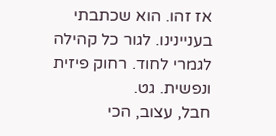אז זהו. הוא שכתבתי בעניינינו. לגור כל קהילה לגמרי לחוד. רחוק פיזית ונפשית. גט.
חבל, עצוב, הכי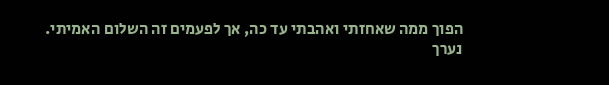הפוך ממה שאחזתי ואהבתי עד כה, אך לפעמים זה השלום האמיתי.
נערך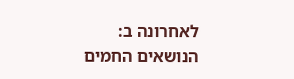לאחרונה ב:
הנושאים החמים